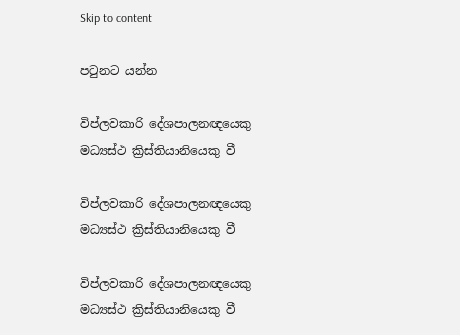Skip to content

පටුනට යන්න

විප්ලවකාරි දේශපාලනඥයෙකු මධ්‍යස්ථ ක්‍රිස්තියානියෙකු වී

විප්ලවකාරි දේශපාලනඥයෙකු මධ්‍යස්ථ ක්‍රිස්තියානියෙකු වී

විප්ලවකාරි දේශපාලනඥයෙකු මධ්‍යස්ථ ක්‍රිස්තියානියෙකු වී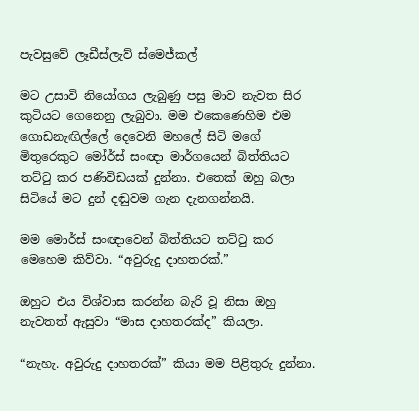පැවසුවේ ලෑඩීස්ලැව් ස්මෙජ්කල්

මට උසාවි නියෝගය ලැබුණු පසු මාව නැවත සිර කුටියට ගෙනෙනු ලැබුවා. මම එකෙණෙහිම එම ගොඩනැඟිල්ලේ දෙවෙනි මහලේ සිටි මගේ මිතුරෙකුට මෝර්ස් සංඥා මාර්ගයෙන් බිත්තියට තට්ටු කර පණිවිඩයක් දුන්නා. එතෙක් ඔහු බලා සිටියේ මට දුන් දඬුවම ගැන දැනගන්නයි.

මම මොර්ස් සංඥාවෙන් බිත්තියට තට්ටු කර මෙහෙම කිව්වා. “අවුරුදු දාහතරක්.”

ඔහුට එය විශ්වාස කරන්න බැරි වූ නිසා ඔහු නැවතත් ඇසුවා “මාස දාහතරක්ද” කියලා.

“නැහැ. අවුරුදු දාහතරක්” කියා මම පිළිතුරු දුන්නා.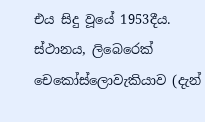එය සිදු වූයේ 1953දීය. ස්ථානය, ලිබෙරෙක් චෙකෝස්ලොවැකියාව (දැන්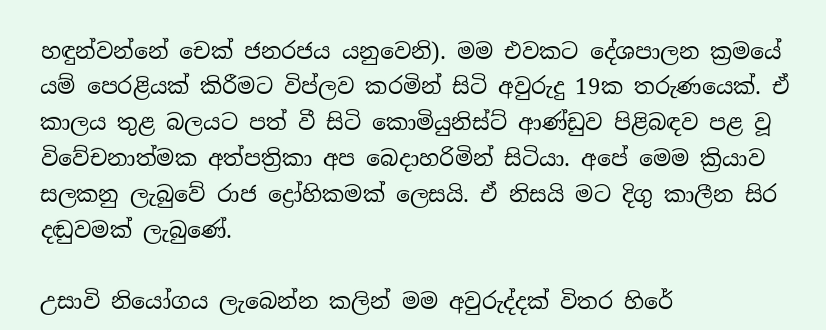හඳුන්වන්නේ චෙක් ජනරජය යනුවෙනි). මම එවකට දේශපාලන ක්‍රමයේ යම් පෙරළියක් කිරීමට විප්ලව කරමින් සිටි අවුරුදු 19ක තරුණයෙක්. ඒ කාලය තුළ බලයට පත් වී සිටි කොමියුනිස්ට් ආණ්ඩුව පිළිබඳව පළ වූ විවේචනාත්මක අත්පත්‍රිකා අප බෙදාහරිමින් සිටියා. අපේ මෙම ක්‍රියාව සලකනු ලැබුවේ රාජ ද්‍රෝහිකමක් ලෙසයි. ඒ නිසයි මට දිගු කාලීන සිර දඬුවමක් ලැබුණේ.

උසාවි නියෝගය ලැබෙන්න කලින් මම අවුරුද්දක් විතර හිරේ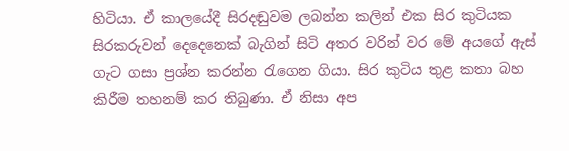හිටියා. ඒ කාලයේදී සිරදඬුවම ලබන්න කලින් එක සිර කුටියක සිරකරුවන් දෙදෙනෙක් බැගින් සිටි අතර වරින් වර මේ අයගේ ඇස් ගැට ගසා ප්‍රශ්න කරන්න රැගෙන ගියා. සිර කුටිය තුළ කතා බහ කිරීම තහනම් කර තිබුණා. ඒ නිසා අප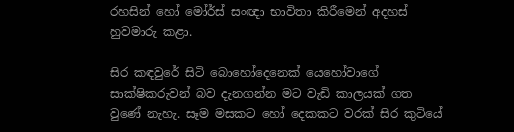රහසින් හෝ මෝර්ස් සංඥා භාවිතා කිරීමෙන් අදහස් හුවමාරු කළා.

සිර කඳවුරේ සිටි බොහෝදෙනෙක් යෙහෝවාගේ සාක්ෂිකරුවන් බව දැනගන්න මට වැඩි කාලයක් ගත වුණේ නැහැ. සෑම මසකට හෝ දෙකකට වරක් සිර කුටියේ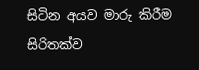සිටින අයව මාරු කිරීම සිරිතක්ව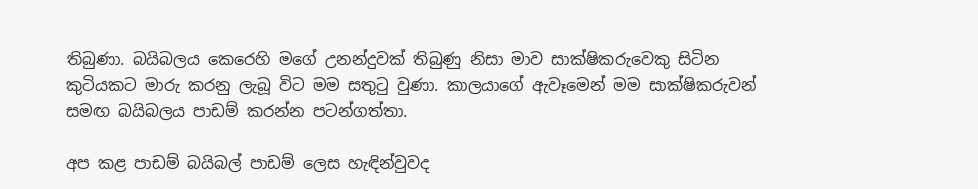තිබුණා. බයිබලය කෙරෙහි මගේ උනන්දුවක් තිබුණු නිසා මාව සාක්ෂිකරුවෙකු සිටින කුටියකට මාරු කරනු ලැබූ විට මම සතුටු වුණා. කාලයාගේ ඇවෑමෙන් මම සාක්ෂිකරුවන් සමඟ බයිබලය පාඩම් කරන්න පටන්ගත්තා.

අප කළ පාඩම් බයිබල් පාඩම් ලෙස හැඳින්වුවද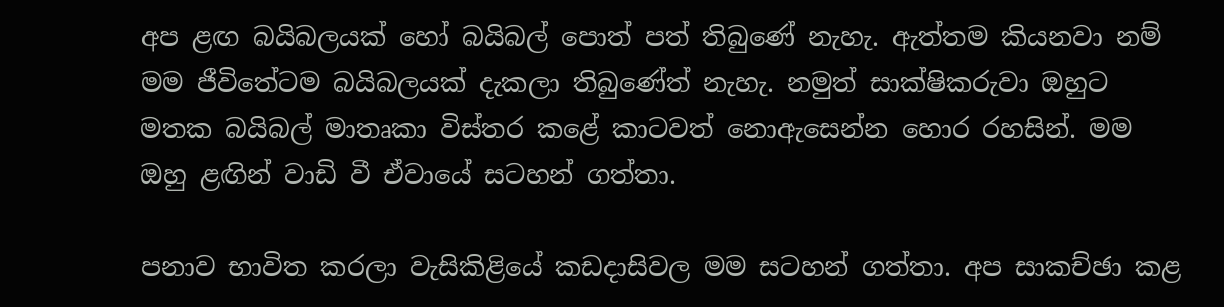අප ළඟ බයිබලයක් හෝ බයිබල් පොත් පත් තිබුණේ නැහැ. ඇත්තම කියනවා නම් මම ජීවිතේටම බයිබලයක් දැකලා තිබුණේත් නැහැ. නමුත් සාක්ෂිකරුවා ඔහුට මතක බයිබල් මාතෘකා විස්තර කළේ කාටවත් නොඇසෙන්න හොර රහසින්. මම ඔහු ළඟින් වාඩි වී ඒවායේ සටහන් ගත්තා.

පනාව භාවිත කරලා වැසිකිළියේ කඩදාසිවල මම සටහන් ගත්තා. අප සාකච්ඡා කළ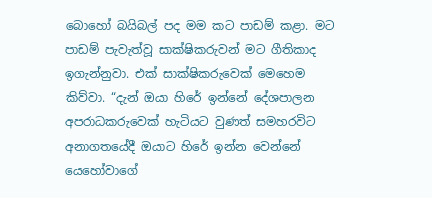බොහෝ බයිබල් පද මම කට පාඩම් කළා. මට පාඩම් පැවැත්වූ සාක්ෂිකරුවන් මට ගීතිකාද ඉගැන්නුවා. එක් සාක්ෂිකරුවෙක් මෙහෙම කිව්වා. “දැන් ඔයා හිරේ ඉන්නේ දේශපාලන අපරාධකරුවෙක් හැටියට වුණත් සමහරවිට අනාගතයේදී ඔයාට හිරේ ඉන්න වෙන්නේ යෙහෝවාගේ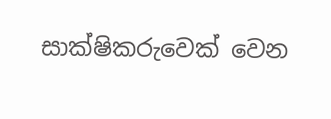සාක්ෂිකරුවෙක් වෙන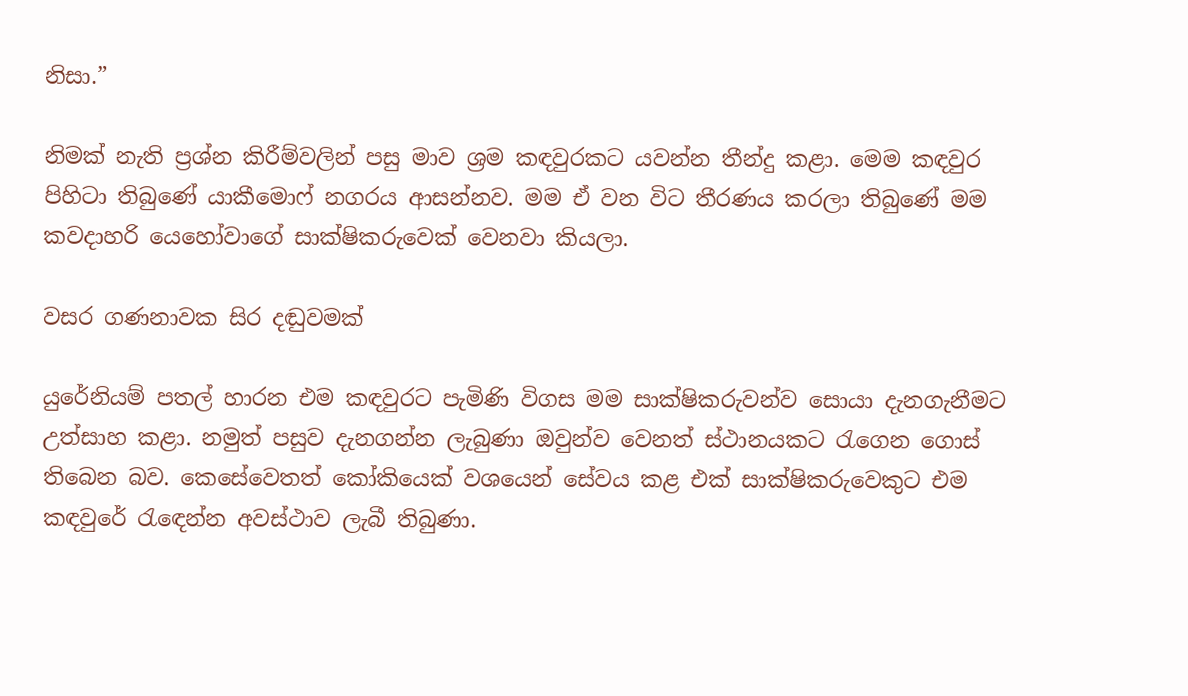නිසා.”

නිමක් නැති ප්‍රශ්න කිරීම්වලින් පසු මාව ශ්‍රම කඳවුරකට යවන්න තීන්දු කළා. මෙම කඳවුර පිහිටා තිබුණේ යාකීමොෆ් නගරය ආසන්නව. මම ඒ වන විට තීරණය කරලා තිබුණේ මම කවදාහරි යෙහෝවාගේ සාක්ෂිකරුවෙක් වෙනවා කියලා.

වසර ගණනාවක සිර දඬුවමක්

යුරේනියම් පතල් හාරන එම කඳවුරට පැමිණි විගස මම සාක්ෂිකරුවන්ව සොයා දැනගැනීමට උත්සාහ කළා. නමුත් පසුව දැනගන්න ලැබුණා ඔවුන්ව වෙනත් ස්ථානයකට රැගෙන ගොස් තිබෙන බව. කෙසේවෙතත් කෝකියෙක් වශයෙන් සේවය කළ එක් සාක්ෂිකරුවෙකුට එම කඳවුරේ රැඳෙන්න අවස්ථාව ලැබී තිබුණා.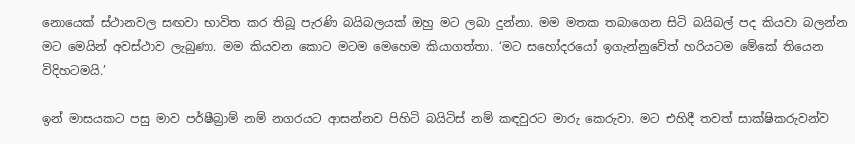නොයෙක් ස්ථානවල සඟවා භාවිත කර තිබූ පැරණි බයිබලයක් ඔහු මට ලබා දුන්නා. මම මතක තබාගෙන සිටි බයිබල් පද කියවා බලන්න මට මෙයින් අවස්ථාව ලැබුණා. මම කියවන කොට මටම මෙහෙම කියාගත්තා. ‘මට සහෝදරයෝ ඉගැන්නුවේත් හරියටම මේකේ තියෙන විදිහටමයි.’

ඉන් මාසයකට පසු මාව පර්ෂීබ්‍රාම් නම් නගරයට ආසන්නව පිහිටි බයිටිස් නම් කඳවුරට මාරු කෙරුවා. මට එහිදී තවත් සාක්ෂිකරුවන්ව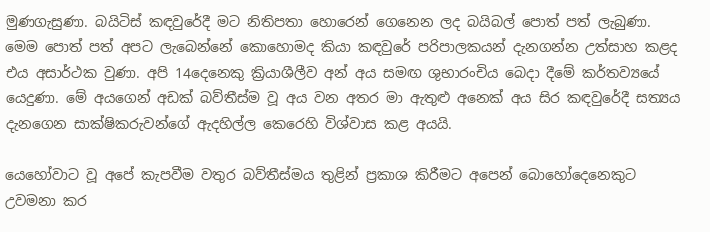මුණගැසුණා. බයිටිස් කඳවුරේදී මට නිතිපතා හොරෙන් ගෙනෙන ලද බයිබල් පොත් පත් ලැබුණා. මෙම පොත් පත් අපට ලැබෙන්නේ කොහොමද කියා කඳවුරේ පරිපාලකයන් දැනගන්න උත්සාහ කළද එය අසාර්ථක වුණා. අපි 14දෙනෙකු ක්‍රියාශීලීව අන් අය සමඟ ශුභාරංචිය බෙදා දීමේ කර්තව්‍යයේ යෙදුණා. මේ අයගෙන් අඩක් බව්තීස්ම වූ අය වන අතර මා ඇතුළු අනෙක් අය සිර කඳවුරේදී සත්‍යය දැනගෙන සාක්ෂිකරුවන්ගේ ඇදහිල්ල කෙරෙහි විශ්වාස කළ අයයි.

යෙහෝවාට වූ අපේ කැපවීම වතුර බව්තීස්මය තුළින් ප්‍රකාශ කිරීමට අපෙන් බොහෝදෙනෙකුට උවමනා කර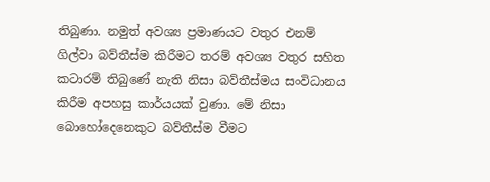තිබුණා. නමුත් අවශ්‍ය ප්‍රමාණයට වතුර එනම් ගිල්වා බව්තීස්ම කිරීමට තරම් අවශ්‍ය වතුර සහිත කටාරම් තිබුණේ නැති නිසා බව්තීස්මය සංවිධානය කිරීම අපහසු කාර්යයක් වුණා. මේ නිසා බොහෝදෙනෙකුට බව්තීස්ම වීමට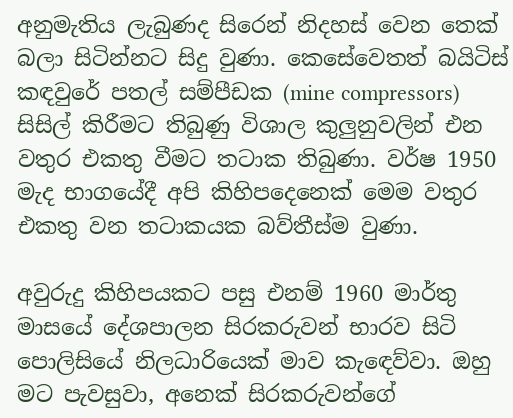අනුමැතිය ලැබුණද සිරෙන් නිදහස් වෙන තෙක් බලා සිටින්නට සිදු වුණා. කෙසේවෙතත් බයිටිස් කඳවුරේ පතල් සම්පීඩක (mine compressors) සිසිල් කිරීමට තිබුණු විශාල කුලුනුවලින් එන වතුර එකතු වීමට තටාක තිබුණා. වර්ෂ 1950 මැද භාගයේදී අපි කිහිපදෙනෙක් මෙම වතුර එකතු වන තටාකයක බව්තීස්ම වුණා.

අවුරුදු කිහිපයකට පසු එනම් 1960 මාර්තු මාසයේ දේශපාලන සිරකරුවන් භාරව සිටි පොලිසියේ නිලධාරියෙක් මාව කැඳෙව්වා. ඔහු මට පැවසුවා, අනෙක් සිරකරුවන්ගේ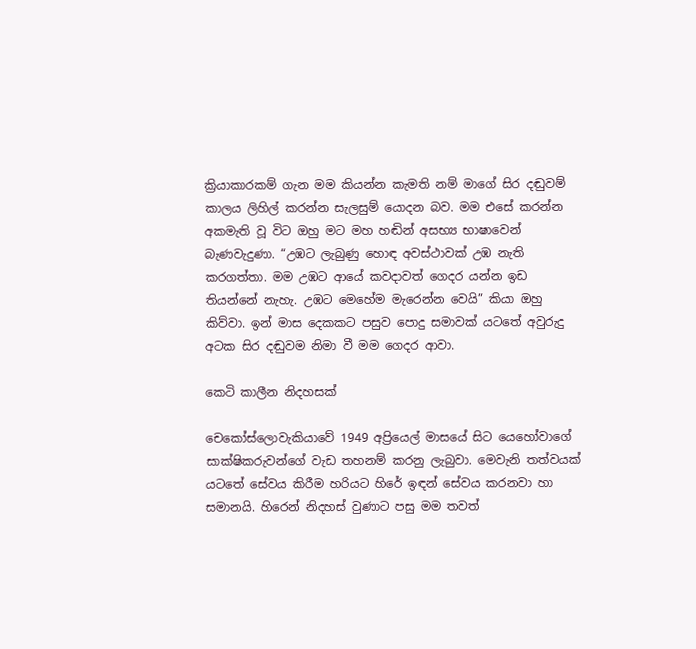ක්‍රියාකාරකම් ගැන මම කියන්න කැමති නම් මාගේ සිර දඬුවම් කාලය ලිහිල් කරන්න සැලසුම් යොදන බව. මම එසේ කරන්න අකමැති වූ විට ඔහු මට මහ හඬින් අසභ්‍ය භාෂාවෙන් බැණවැදුණා. “උඹට ලැබුණු හොඳ අවස්ථාවක් උඹ නැති කරගත්තා. මම උඹට ආයේ කවදාවත් ගෙදර යන්න ඉඩ තියන්නේ නැහැ. උඹට මෙහේම මැරෙන්න වෙයි” කියා ඔහු කිව්වා. ඉන් මාස දෙකකට පසුව පොදු සමාවක් යටතේ අවුරුදු අටක සිර දඬුවම නිමා වී මම ගෙදර ආවා.

කෙටි කාලීන නිදහසක්

චෙකෝස්ලොවැකියාවේ 1949 අප්‍රියෙල් මාසයේ සිට යෙහෝවාගේ සාක්ෂිකරුවන්ගේ වැඩ තහනම් කරනු ලැබුවා. මෙවැනි තත්වයක් යටතේ සේවය කිරීම හරියට හිරේ ඉඳන් සේවය කරනවා හා සමානයි. හිරෙන් නිදහස් වුණාට පසු මම තවත්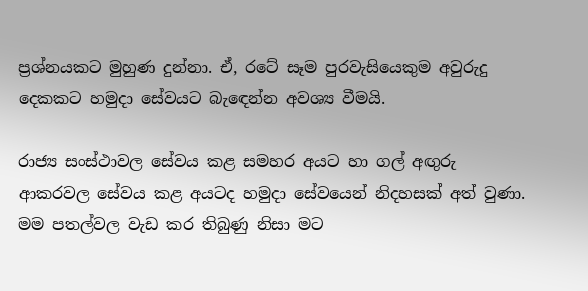ප්‍රශ්නයකට මුහුණ දුන්නා. ඒ, රටේ සෑම පුරවැසියෙකුම අවුරුදු දෙකකට හමුදා සේවයට බැඳෙන්න අවශ්‍ය වීමයි.

රාජ්‍ය සංස්ථාවල සේවය කළ සමහර අයට හා ගල් අඟුරු ආකරවල සේවය කළ අයටද හමුදා සේවයෙන් නිදහසක් අත් වුණා. මම පතල්වල වැඩ කර තිබුණු නිසා මට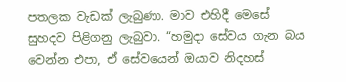පතලක වැඩක් ලැබුණා. මාව එහිදී මෙසේ සුහදව පිළිගනු ලැබුවා. “හමුදා සේවය ගැන බය වෙන්න එපා, ඒ සේවයෙන් ඔයාව නිදහස්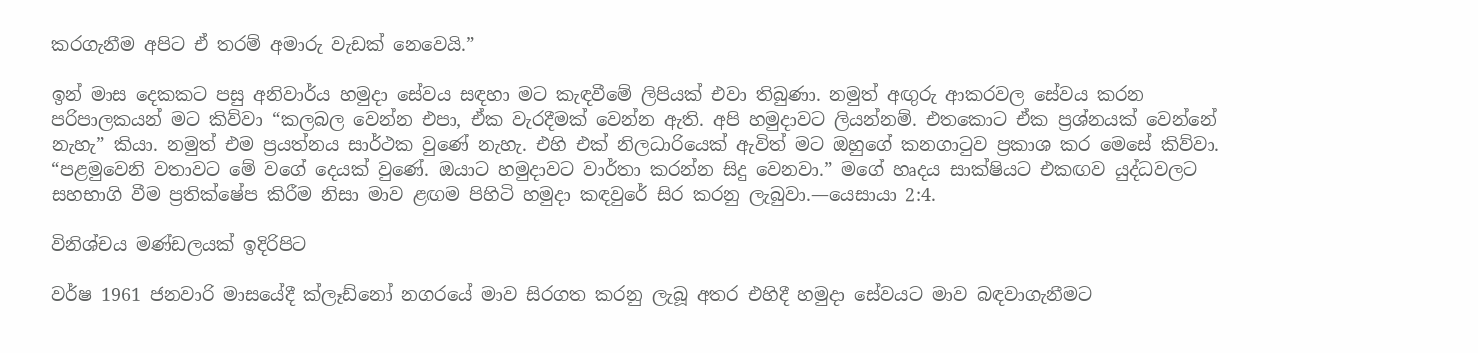කරගැනීම අපිට ඒ තරම් අමාරු වැඩක් නෙවෙයි.”

ඉන් මාස දෙකකට පසු අනිවාර්ය හමුදා සේවය සඳහා මට කැඳවීමේ ලිපියක් එවා තිබුණා. නමුත් අඟුරු ආකරවල සේවය කරන පරිපාලකයන් මට කිව්වා “කලබල වෙන්න එපා, ඒක වැරදීමක් වෙන්න ඇති. අපි හමුදාවට ලියන්නම්. එතකොට ඒක ප්‍රශ්නයක් වෙන්නේ නැහැ” කියා. නමුත් එම ප්‍රයත්නය සාර්ථක වුණේ නැහැ. එහි එක් නිලධාරියෙක් ඇවිත් මට ඔහුගේ කනගාටුව ප්‍රකාශ කර මෙසේ කිව්වා. “පළමුවෙනි වතාවට මේ වගේ දෙයක් වුණේ. ඔයාට හමුදාවට වාර්තා කරන්න සිදු වෙනවා.” මගේ හෘදය සාක්ෂියට එකඟව යුද්ධවලට සහභාගි වීම ප්‍රතික්ෂේප කිරීම නිසා මාව ළඟම පිහිටි හමුදා කඳවුරේ සිර කරනු ලැබුවා.—යෙසායා 2:4.

විනිශ්චය මණ්ඩලයක් ඉදිරිපිට

වර්ෂ 1961 ජනවාරි මාසයේදී ක්ලෑඩ්නෝ නගරයේ මාව සිරගත කරනු ලැබූ අතර එහිදී හමුදා සේවයට මාව බඳවාගැනීමට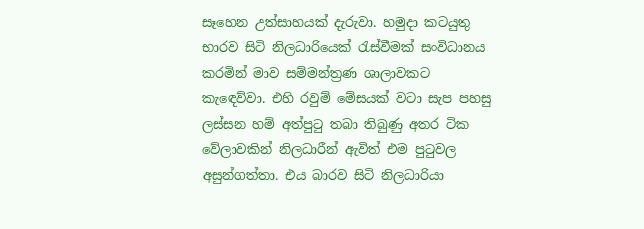සෑහෙන උත්සාහයක් දැරුවා. හමුදා කටයුතු භාරව සිටි නිලධාරියෙක් රැස්වීමක් සංවිධානය කරමින් මාව සම්මන්ත්‍රණ ශාලාවකට කැඳෙව්වා. එහි රවුම් මේසයක් වටා සැප පහසු ලස්සන හම් අත්පුටු තබා තිබුණු අතර ටික වේලාවකින් නිලධාරීන් ඇවිත් එම පුටුවල අසුන්ගත්තා. එය බාරව සිටි නිලධාරියා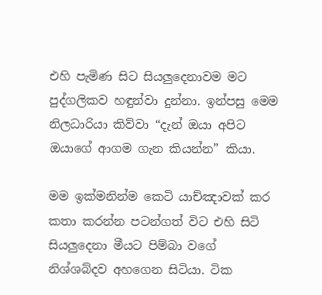එහි පැමිණ සිට සියලුදෙනාවම මට පුද්ගලිකව හඳුන්වා දුන්නා. ඉන්පසු මෙම නිලධාරියා කිව්වා “දැන් ඔයා අපිට ඔයාගේ ආගම ගැන කියන්න” කියා.

මම ඉක්මනින්ම කෙටි යාච්ඤාවක් කර කතා කරන්න පටන්ගත් විට එහි සිටි සියලුදෙනා මීයට පිම්බා වගේ නිශ්ශබ්දව අහගෙන සිටියා. ටික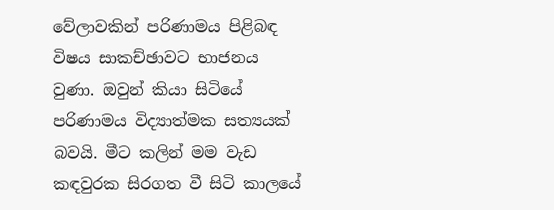වේලාවකින් පරිණාමය පිළිබඳ විෂය සාකච්ඡාවට භාජනය වුණා. ඔවුන් කියා සිටියේ පරිණාමය විද්‍යාත්මක සත්‍යයක් බවයි. මීට කලින් මම වැඩ කඳවුරක සිරගත වී සිටි කාලයේ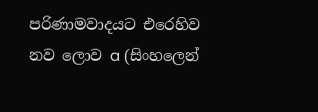පරිණාමවාදයට එරෙහිව නව ලොව a (සිංහලෙන්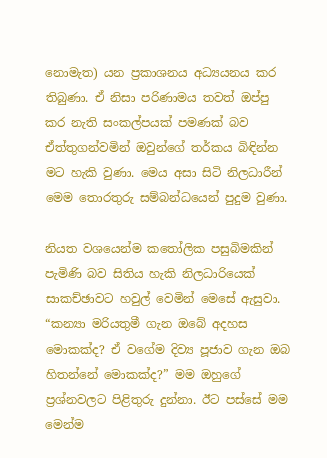නොමැත) යන ප්‍රකාශනය අධ්‍යයනය කර තිබුණා. ඒ නිසා පරිණාමය තවත් ඔප්පු කර නැති සංකල්පයක් පමණක් බව ඒත්තුගන්වමින් ඔවුන්ගේ තර්කය බිඳින්න මට හැකි වුණා. මෙය අසා සිටි නිලධාරීන් මෙම තොරතුරු සම්බන්ධයෙන් පුදුම වුණා.

නියත වශයෙන්ම කතෝලික පසුබිමකින් පැමිණි බව සිතිය හැකි නිලධාරියෙක් සාකච්ඡාවට හවුල් වෙමින් මෙසේ ඇසුවා. “කන්‍යා මරියතුමී ගැන ඔබේ අදහස මොකක්ද? ඒ වගේම දිව්‍ය පූජාව ගැන ඔබ හිතන්නේ මොකක්ද?” මම ඔහුගේ ප්‍රශ්නවලට පිළිතුරු දුන්නා. ඊට පස්සේ මම මෙන්ම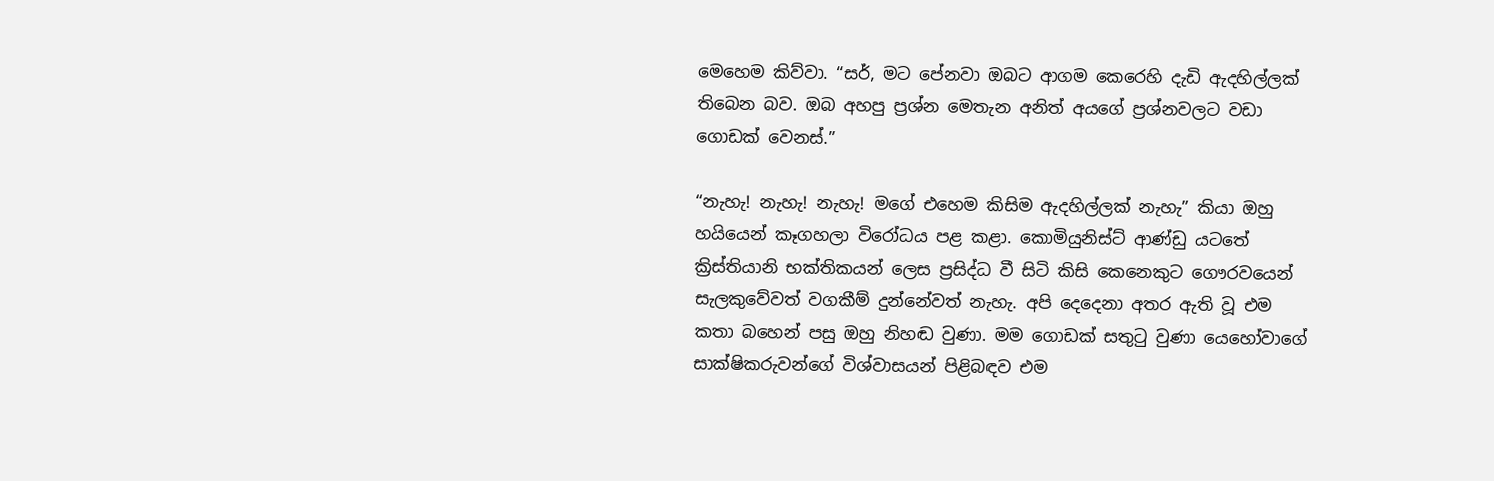මෙහෙම කිව්වා. “සර්, මට පේනවා ඔබට ආගම කෙරෙහි දැඩි ඇදහිල්ලක් තිබෙන බව. ඔබ අහපු ප්‍රශ්න මෙතැන අනිත් අයගේ ප්‍රශ්නවලට වඩා ගොඩක් වෙනස්.”

“නැහැ! නැහැ! නැහැ! මගේ එහෙම කිසිම ඇදහිල්ලක් නැහැ” කියා ඔහු හයියෙන් කෑගහලා විරෝධය පළ කළා. කොමියුනිස්ට් ආණ්ඩු යටතේ ක්‍රිස්තියානි භක්තිකයන් ලෙස ප්‍රසිද්ධ වී සිටි කිසි කෙනෙකුට ගෞරවයෙන් සැලකුවේවත් වගකීම් දුන්නේවත් නැහැ. අපි දෙදෙනා අතර ඇති වූ එම කතා බහෙන් පසු ඔහු නිහඬ වුණා. මම ගොඩක් සතුටු වුණා යෙහෝවාගේ සාක්ෂිකරුවන්ගේ විශ්වාසයන් පිළිබඳව එම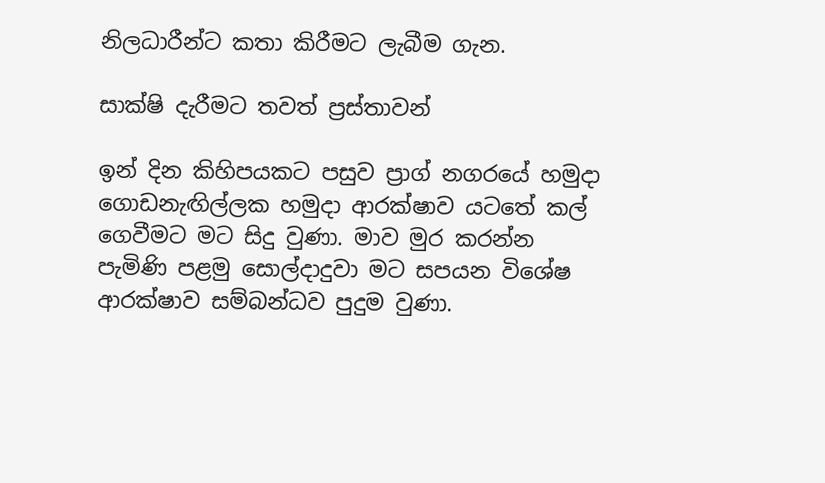නිලධාරීන්ට කතා කිරීමට ලැබීම ගැන.

සාක්ෂි දැරීමට තවත් ප්‍රස්තාවන්

ඉන් දින කිහිපයකට පසුව ප්‍රාග් නගරයේ හමුදා ගොඩනැඟිල්ලක හමුදා ආරක්ෂාව යටතේ කල් ගෙවීමට මට සිදු වුණා. මාව මුර කරන්න පැමිණි පළමු සොල්දාදුවා මට සපයන විශේෂ ආරක්ෂාව සම්බන්ධව පුදුම වුණා.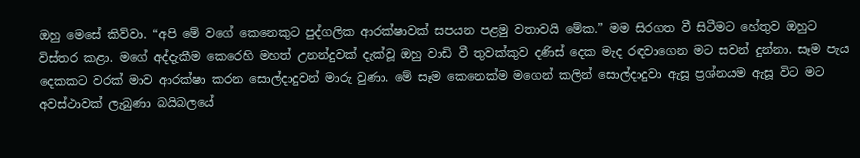ඔහු මෙසේ කිව්වා. “අපි මේ වගේ කෙනෙකුට පුද්ගලික ආරක්ෂාවක් සපයන පළමු වතාවයි මේක.” මම සිරගත වී සිටීමට හේතුව ඔහුට විස්තර කළා. මගේ අද්දැකීම කෙරෙහි මහත් උනන්දුවක් දැක්වූ ඔහු වාඩි වී තුවක්කුව දණිස් දෙක මැද රඳවාගෙන මට සවන් දුන්නා. සෑම පැය දෙකකට වරක් මාව ආරක්ෂා කරන සොල්දාදුවන් මාරු වුණා. මේ සෑම කෙනෙක්ම මගෙන් කලින් සොල්දාදුවා ඇසූ ප්‍රශ්නයම ඇසූ විට මට අවස්ථාවක් ලැබුණා බයිබලයේ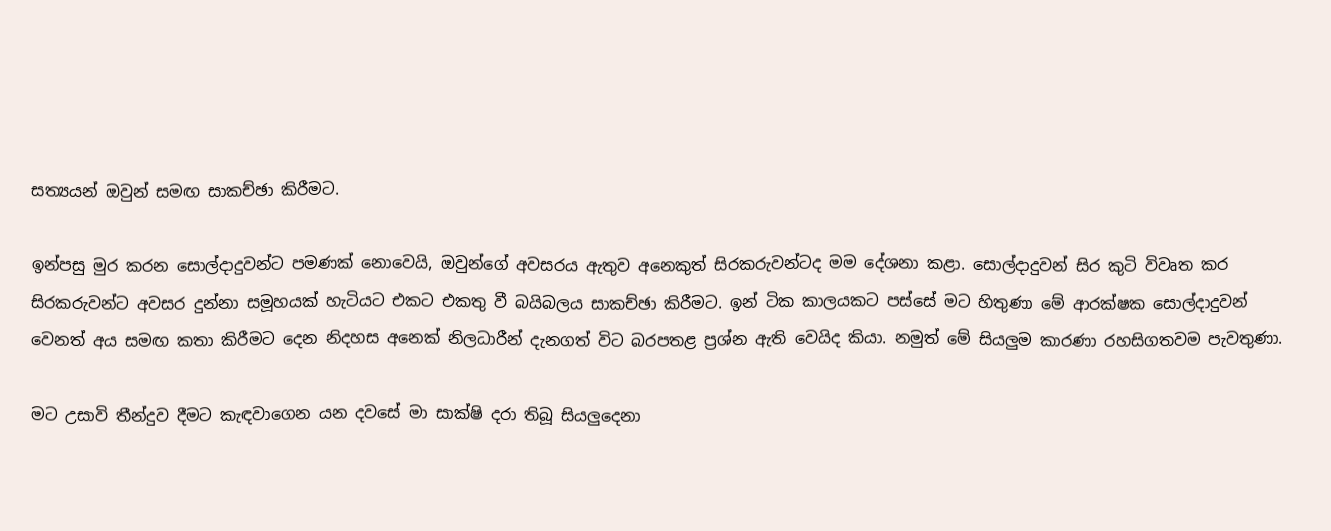සත්‍යයන් ඔවුන් සමඟ සාකච්ඡා කිරීමට.

ඉන්පසු මුර කරන සොල්දාදුවන්ට පමණක් නොවෙයි, ඔවුන්ගේ අවසරය ඇතුව අනෙකුත් සිරකරුවන්ටද මම දේශනා කළා. සොල්දාදුවන් සිර කුටි විවෘත කර සිරකරුවන්ට අවසර දුන්නා සමූහයක් හැටියට එකට එකතු වී බයිබලය සාකච්ඡා කිරීමට. ඉන් ටික කාලයකට පස්සේ මට හිතුණා මේ ආරක්ෂක සොල්දාදුවන් වෙනත් අය සමඟ කතා කිරීමට දෙන නිදහස අනෙක් නිලධාරීන් දැනගත් විට බරපතළ ප්‍රශ්න ඇති වෙයිද කියා. නමුත් මේ සියලුම කාරණා රහසිගතවම පැවතුණා.

මට උසාවි තීන්දුව දීමට කැඳවාගෙන යන දවසේ මා සාක්ෂි දරා තිබූ සියලුදෙනා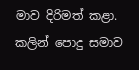මාව දිරිමත් කළා. කලින් පොදු සමාව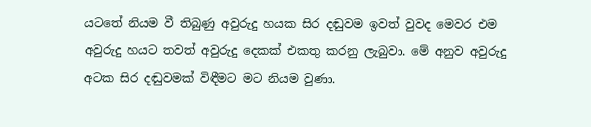යටතේ නියම වී තිබුණු අවුරුදු හයක සිර දඬුවම ඉවත් වුවද මෙවර එම අවුරුදු හයට තවත් අවුරුදු දෙකක් එකතු කරනු ලැබුවා. මේ අනුව අවුරුදු අටක සිර දඬුවමක් විඳීමට මට නියම වුණා.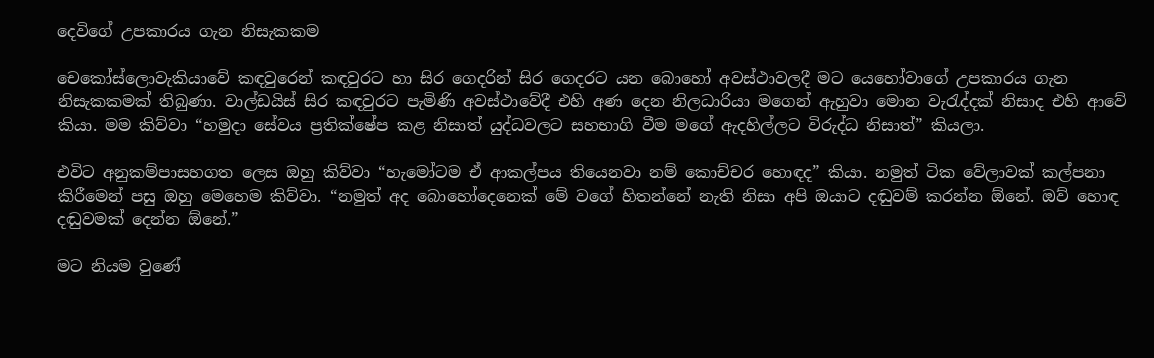දෙවිගේ උපකාරය ගැන නිසැකකම

චෙකෝස්ලොවැකියාවේ කඳවුරෙන් කඳවුරට හා සිර ගෙදරින් සිර ගෙදරට යන බොහෝ අවස්ථාවලදී මට යෙහෝවාගේ උපකාරය ගැන නිසැකකමක් තිබුණා. වාල්ඩයිස් සිර කඳවුරට පැමිණි අවස්ථාවේදී එහි අණ දෙන නිලධාරියා මගෙන් ඇහුවා මොන වැරැද්දක් නිසාද එහි ආවේ කියා. මම කිව්වා “හමුදා සේවය ප්‍රතික්ෂේප කළ නිසාත් යුද්ධවලට සහභාගි වීම මගේ ඇදහිල්ලට විරුද්ධ නිසාත්” කියලා.

එවිට අනුකම්පාසහගත ලෙස ඔහු කිව්වා “හැමෝටම ඒ ආකල්පය තියෙනවා නම් කොච්චර හොඳද” කියා. නමුත් ටික වේලාවක් කල්පනා කිරීමෙන් පසු ඔහු මෙහෙම කිව්වා. “නමුත් අද බොහෝදෙනෙක් මේ වගේ හිතන්නේ නැති නිසා අපි ඔයාට දඬුවම් කරන්න ඕනේ. ඔව් හොඳ දඬුවමක් දෙන්න ඕනේ.”

මට නියම වුණේ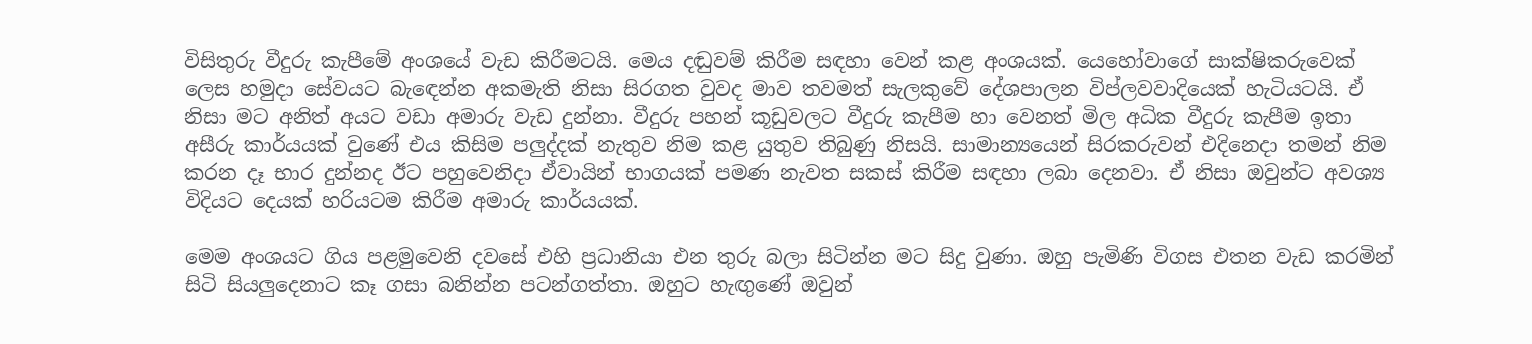විසිතුරු වීදුරු කැපීමේ අංශයේ වැඩ කිරීමටයි. මෙය දඬුවම් කිරීම සඳහා වෙන් කළ අංශයක්. යෙහෝවාගේ සාක්ෂිකරුවෙක් ලෙස හමුදා සේවයට බැඳෙන්න අකමැති නිසා සිරගත වුවද මාව තවමත් සැලකුවේ දේශපාලන විප්ලවවාදියෙක් හැටියටයි. ඒ නිසා මට අනිත් අයට වඩා අමාරු වැඩ දුන්නා. වීදුරු පහන් කූඩුවලට වීදුරු කැපීම හා වෙනත් මිල අධික වීදුරු කැපීම ඉතා අසීරු කාර්යයක් වුණේ එය කිසිම පලුද්දක් නැතුව නිම කළ යුතුව තිබුණු නිසයි. සාමාන්‍යයෙන් සිරකරුවන් එදිනෙදා තමන් නිම කරන දෑ භාර දුන්නද ඊට පහුවෙනිදා ඒවායින් භාගයක් පමණ නැවත සකස් කිරීම සඳහා ලබා දෙනවා. ඒ නිසා ඔවුන්ට අවශ්‍ය විදියට දෙයක් හරියටම කිරීම අමාරු කාර්යයක්.

මෙම අංශයට ගිය පළමුවෙනි දවසේ එහි ප්‍රධානියා එන තුරු බලා සිටින්න මට සිදු වුණා. ඔහු පැමිණි විගස එතන වැඩ කරමින් සිටි සියලුදෙනාට කෑ ගසා බනින්න පටන්ගත්තා. ඔහුට හැඟුණේ ඔවුන්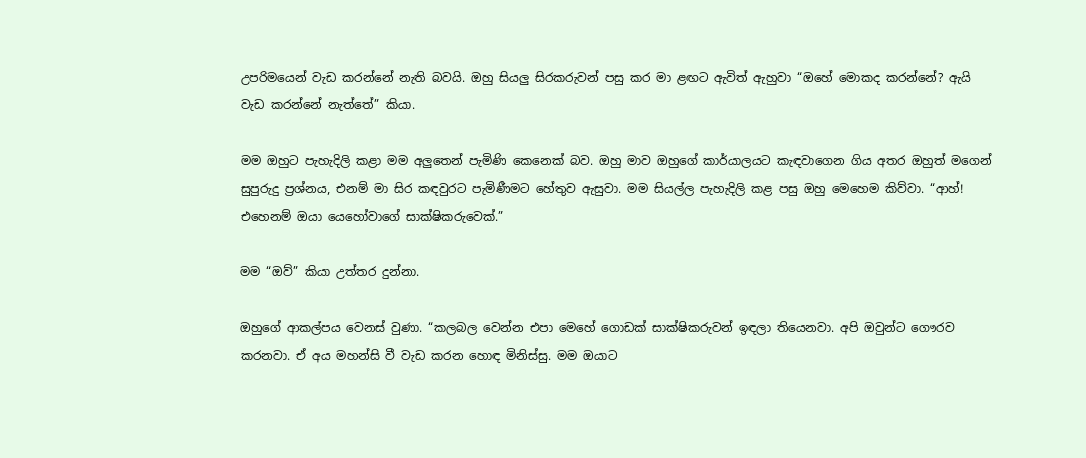උපරිමයෙන් වැඩ කරන්නේ නැති බවයි. ඔහු සියලු සිරකරුවන් පසු කර මා ළඟට ඇවිත් ඇහුවා “ඔහේ මොකද කරන්නේ? ඇයි වැඩ කරන්නේ නැත්තේ” කියා.

මම ඔහුට පැහැදිලි කළා මම අලුතෙන් පැමිණි කෙනෙක් බව. ඔහු මාව ඔහුගේ කාර්යාලයට කැඳවාගෙන ගිය අතර ඔහුත් මගෙන් සුපුරුදු ප්‍රශ්නය, එනම් මා සිර කඳවුරට පැමිණීමට හේතුව ඇසුවා. මම සියල්ල පැහැදිලි කළ පසු ඔහු මෙහෙම කිව්වා. “ආහ්! එහෙනම් ඔයා යෙහෝවාගේ සාක්ෂිකරුවෙක්.”

මම “ඔව්” කියා උත්තර දුන්නා.

ඔහුගේ ආකල්පය වෙනස් වුණා. “කලබල වෙන්න එපා මෙහේ ගොඩක් සාක්ෂිකරුවන් ඉඳලා තියෙනවා. අපි ඔවුන්ට ගෞරව කරනවා. ඒ අය මහන්සි වී වැඩ කරන හොඳ මිනිස්සු. මම ඔයාට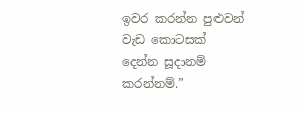ඉවර කරන්න පුළුවන් වැඩ කොටසක් දෙන්න සූදානම් කරන්නම්.”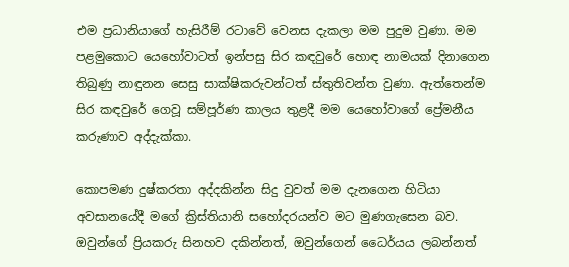එම ප්‍රධානියාගේ හැසිරීම් රටාවේ වෙනස දැකලා මම පුදුම වුණා. මම පළමුකොට යෙහෝවාටත් ඉන්පසු සිර කඳවුරේ හොඳ නාමයක් දිනාගෙන තිබුණු නාඳුනන සෙසු සාක්ෂිකරුවන්ටත් ස්තුතිවන්ත වුණා. ඇත්තෙන්ම සිර කඳවුරේ ගෙවූ සම්පූර්ණ කාලය තුළදී මම යෙහෝවාගේ ප්‍රේමනීය කරුණාව අද්දැක්කා.

කොපමණ දුෂ්කරතා අද්දකින්න සිදු වුවත් මම දැනගෙන හිටියා අවසානයේදී මගේ ක්‍රිස්තියානි සහෝදරයන්ව මට මුණගැසෙන බව. ඔවුන්ගේ ප්‍රියකරු සිනහව දකින්නත්, ඔවුන්ගෙන් ධෛර්යය ලබන්නත්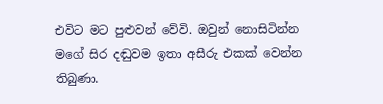එවිට මට පුළුවන් වේවි. ඔවුන් නොසිටින්න මගේ සිර දඬුවම ඉතා අසීරු එකක් වෙන්න තිබුණා.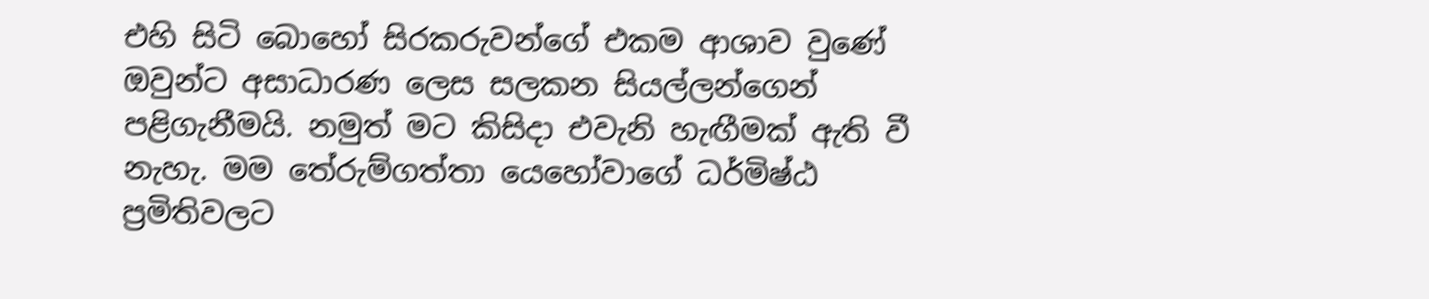එහි සිටි බොහෝ සිරකරුවන්ගේ එකම ආශාව වුණේ ඔවුන්ට අසාධාරණ ලෙස සලකන සියල්ලන්ගෙන් පළිගැනීමයි. නමුත් මට කිසිදා එවැනි හැඟීමක් ඇති වී නැහැ. මම තේරුම්ගත්තා යෙහෝවාගේ ධර්මිෂ්ඨ ප්‍රමිතිවලට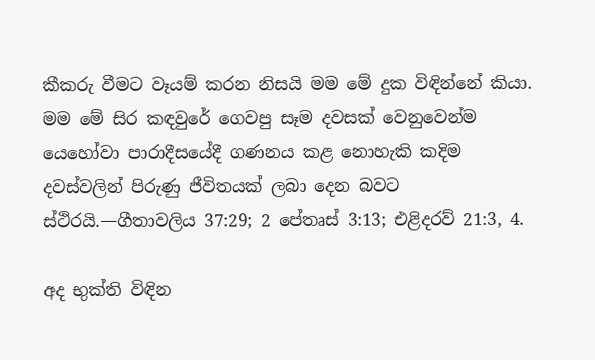කීකරු වීමට වෑයම් කරන නිසයි මම මේ දුක විඳින්නේ කියා. මම මේ සිර කඳවුරේ ගෙවපු සෑම දවසක් වෙනුවෙන්ම යෙහෝවා පාරාදීසයේදී ගණනය කළ නොහැකි කදිම දවස්වලින් පිරුණු ජීවිතයක් ලබා දෙන බවට ස්ථිරයි.—ගීතාවලිය 37:29; 2 පේතෘස් 3:13; එළිදරව් 21:3, 4.

අද භුක්ති විඳින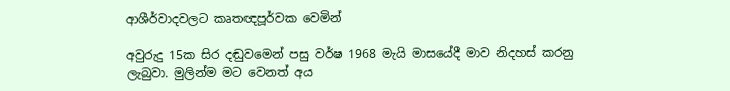ආශීර්වාදවලට කෘතඥපූර්වක වෙමින්

අවුරුදු 15ක සිර දඬුවමෙන් පසු වර්ෂ 1968 මැයි මාසයේදී මාව නිදහස් කරනු ලැබුවා. මුලින්ම මට වෙනත් අය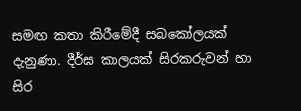සමඟ කතා කිරීමේදී සබකෝලයක් දැනුණා. දීර්ඝ කාලයක් සිරකරුවන් හා සිර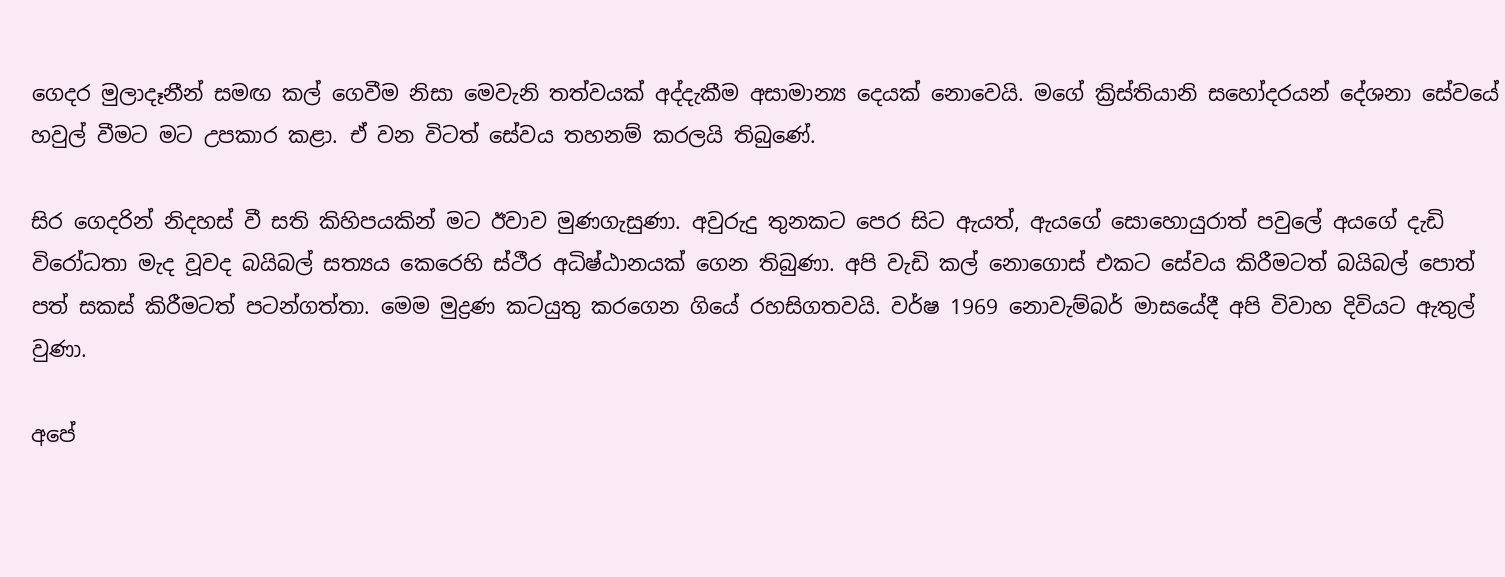ගෙදර මුලාදෑනීන් සමඟ කල් ගෙවීම නිසා මෙවැනි තත්වයක් අද්දැකීම අසාමාන්‍ය දෙයක් නොවෙයි. මගේ ක්‍රිස්තියානි සහෝදරයන් දේශනා සේවයේ හවුල් වීමට මට උපකාර කළා. ඒ වන විටත් සේවය තහනම් කරලයි තිබුණේ.

සිර ගෙදරින් නිදහස් වී සති කිහිපයකින් මට ඊවාව මුණගැසුණා. අවුරුදු තුනකට පෙර සිට ඇයත්, ඇයගේ සොහොයුරාත් පවුලේ අයගේ දැඩි විරෝධතා මැද වූවද බයිබල් සත්‍යය කෙරෙහි ස්ථීර අධිෂ්ඨානයක් ගෙන තිබුණා. අපි වැඩි කල් නොගොස් එකට සේවය කිරීමටත් බයිබල් පොත් පත් සකස් කිරීමටත් පටන්ගත්තා. මෙම මුද්‍රණ කටයුතු කරගෙන ගියේ රහසිගතවයි. වර්ෂ 1969 නොවැම්බර් මාසයේදී අපි විවාහ දිවියට ඇතුල් වුණා.

අපේ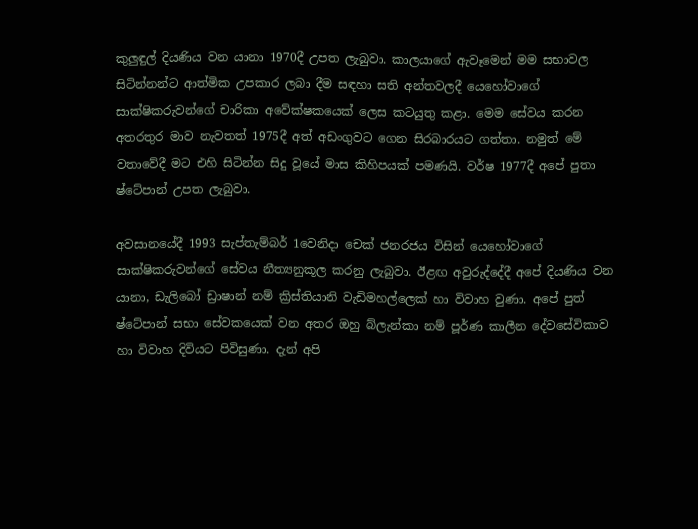කුලුඳුල් දියණිය වන යානා 1970දී උපත ලැබුවා. කාලයාගේ ඇවෑමෙන් මම සභාවල සිටින්නන්ට ආත්මික උපකාර ලබා දීම සඳහා සති අන්තවලදී යෙහෝවාගේ සාක්ෂිකරුවන්ගේ චාරිකා අවේක්ෂකයෙක් ලෙස කටයුතු කළා. මෙම සේවය කරන අතරතුර මාව නැවතත් 1975දී අත් අඩංගුවට ගෙන සිරබාරයට ගත්තා. නමුත් මේ වතාවේදී මට එහි සිටින්න සිදු වූයේ මාස කිහිපයක් පමණයි. වර්ෂ 1977දී අපේ පුතා ෂ්ටේපාන් උපත ලැබුවා.

අවසානයේදී 1993 සැප්තැම්බර් 1වෙනිදා චෙක් ජනරජය විසින් යෙහෝවාගේ සාක්ෂිකරුවන්ගේ සේවය නීත්‍යනුකූල කරනු ලැබුවා. ඊළඟ අවුරුද්දේදී අපේ දියණිය වන යානා, ඩැලිබෝ ඩ්‍රාෂාන් නම් ක්‍රිස්තියානි වැඩිමහල්ලෙක් හා විවාහ වුණා. අපේ පුත් ෂ්ටේපාන් සභා සේවකයෙක් වන අතර ඔහු බ්ලැන්කා නම් පූර්ණ කාලීන දේවසේවිකාව හා විවාහ දිවියට පිවිසුණා. දැන් අපි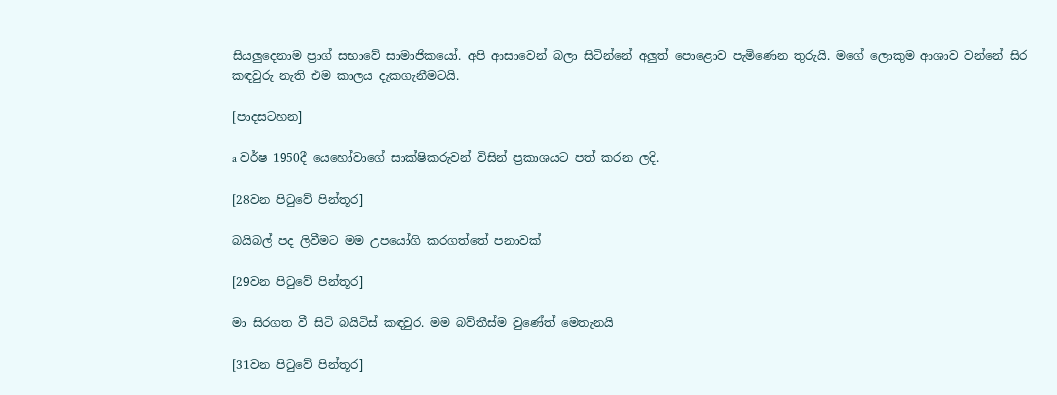සියලුදෙනාම ප්‍රාග් සභාවේ සාමාජිකයෝ. අපි ආසාවෙන් බලා සිටින්නේ අලුත් පොළොව පැමිණෙන තුරුයි. මගේ ලොකුම ආශාව වන්නේ සිර කඳවුරු නැති එම කාලය දැකගැනීමටයි.

[පාදසටහන]

a වර්ෂ 1950දී යෙහෝවාගේ සාක්ෂිකරුවන් විසින් ප්‍රකාශයට පත් කරන ලදි.

[28වන පිටුවේ පින්තූර]

බයිබල් පද ලිවීමට මම උපයෝගි කරගත්තේ පනාවක්

[29වන පිටුවේ පින්තූර]

මා සිරගත වී සිටි බයිටිස් කඳවුර. මම බව්තීස්ම වුණේත් මෙතැනයි

[31වන පිටුවේ පින්තූර]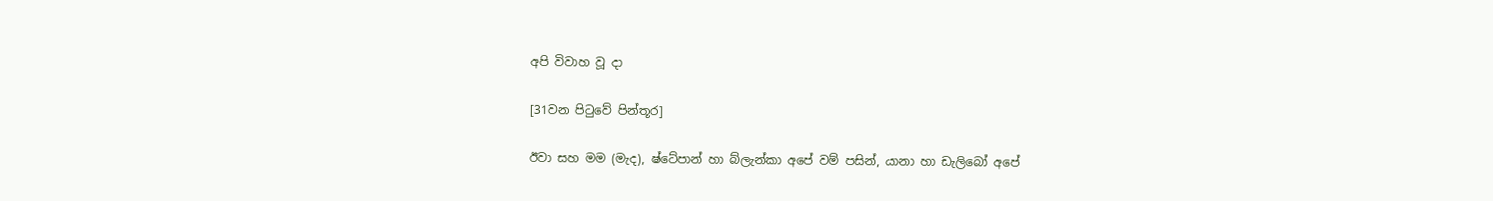අපි විවාහ වූ දා

[31වන පිටුවේ පින්තූර]

ඊවා සහ මම (මැද), ෂ්ටේපාන් හා බ්ලැන්කා අපේ වම් පසින්, යානා හා ඩැලිබෝ අපේ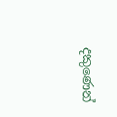දකුණෙන්